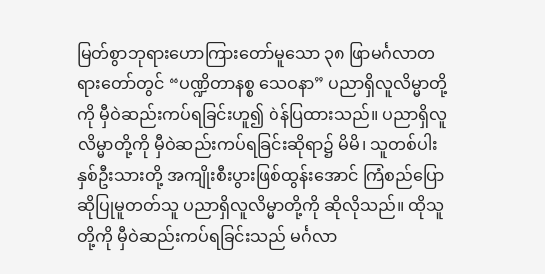မြတ်စွာဘုရားဟောကြားတော်မူသော ၃၈ ဖြာမင်္ဂလာတရားတော်တွင် “ပဏ္ဍိတာနစ္စ သေဝနာ” ပညာရှိလူလိမ္မာတို့ကို မှီဝဲဆည်းကပ်ရခြင်းဟူ၍ òန်ပြထားသည်။ ပညာရှိလူလိမ္မာတို့ကို မှီဝဲဆည်းကပ်ရခြင်းဆိုရာ၌ မိမိ၊ သူတစ်ပါး နှစ်ဦးသားတို့ အကျိုးစီးပွားဖြစ်ထွန်းအောင် ကြံစည်ပြောဆိုပြုမူတတ်သူ ပညာရှိလူလိမ္မာတို့ကို ဆိုလိုသည်။ ထိုသူတို့ကို မှီဝဲဆည်းကပ်ရခြင်းသည် မင်္ဂလာ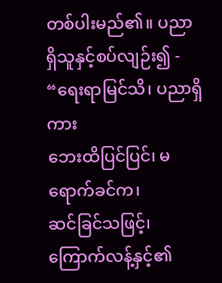တစ်ပါးမည်၏။ ပညာရှိသူနှင့်စပ်လျဉ်း၍ -
“ရေးရာမြင်သိ၊ ပညာရှိကား
ဘေးထိပြင်ပြင်၊ မရောက်ခင်က၊
ဆင်ခြင်သဖြင့်၊ ကြောက်လန့်နှင့်၏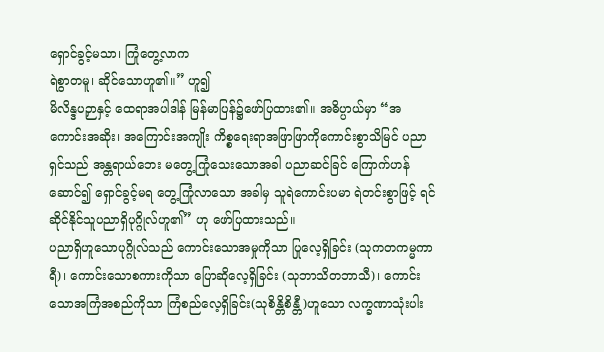ရှောင်ခွင့်မသာ၊ ကြုံတွေ့လာက
ရဲစွာတမူ၊ ဆိုင်သောဟူ၏။” ဟူ၍
မိလိန္ဒပဉှာနှင့် ထေရာအပါဒါန် မြန်မာပြန်၌ဖော်ပြထား၏။ အဓိပ္ပာယ်မှာ “အကောင်းအဆိုး၊ အကြောင်းအကျိုး ကိစ္စရေးရာအဖြာဖြာကိုကောင်းစွာသိမြင် ပညာရှင်သည် အန္တရာယ်ဘေး မတွေ့ကြုံသေးသောအခါ ပညာဆင်ခြင် ကြောက်ဟန်ဆောင်၍ ရှောင်ခွင့်မရ တွေ့ကြုံလာသော အခါမှ သူရဲကောင်းပမာ ရဲတင်းစွာဖြင့် ရင်ဆိုင်နိုင်သူပညာရှိပုဂ္ဂိုလ်ဟူ၏” ဟု ဖော်ပြထားသည်။
ပညာရှိဟူသောပုဂ္ဂိုလ်သည် ကောင်းသောအမှုကိုသာ ပြုလေ့ရှိခြင်း (သုကတကမ္မကာရီ)၊ ကောင်းသောစကားကိုသာ ပြောဆိုလေ့ရှိခြင်း (သုဘာသိတဘာသီ)၊ ကောင်းသောအကြံအစည်ကိုသာ ကြံစည်လေ့ရှိခြင်း(သုစိန္တိစိန္တီ)ဟူသော လက္ခဏာသုံးပါး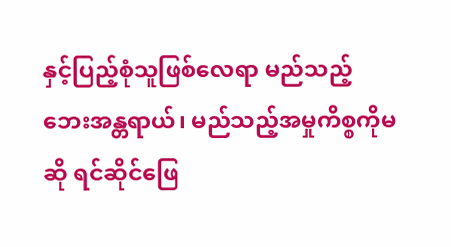နှင့်ပြည့်စုံသူဖြစ်လေရာ မည်သည့်ဘေးအန္တရာယ်၊ မည်သည့်အမှုကိစ္စကိုမဆို ရင်ဆိုင်ဖြေ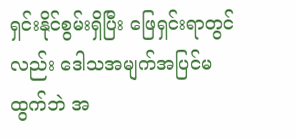ရှင်းနိုင်စွမ်းရှိပြီး ဖြေရှင်းရာတွင်လည်း ဒေါသအမျက်အပြင်မထွက်ဘဲ အ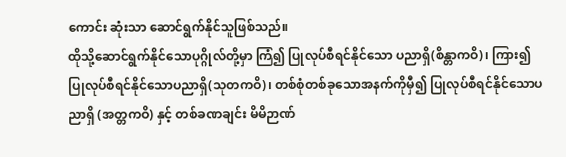ကောင်း ဆုံးသာ ဆောင်ရွက်နိုင်သူဖြစ်သည်။
ထိုသို့ဆောင်ရွက်နိုင်သောပုဂ္ဂိုလ်တို့မှာ ကြံ၍ ပြုလုပ်စီရင်နိုင်သော ပညာရှိ(စိန္တာကဝိ)၊ ကြား၍ ပြုလုပ်စီရင်နိုင်သောပညာရှိ(သုတကဝိ)၊ တစ်စုံတစ်ခုသောအနက်ကိုမှီ၍ ပြုလုပ်စီရင်နိုင်သောပညာရှိ (အတ္တကဝိ) နှင့် တစ်ခဏချင်း မိမိဉာဏ်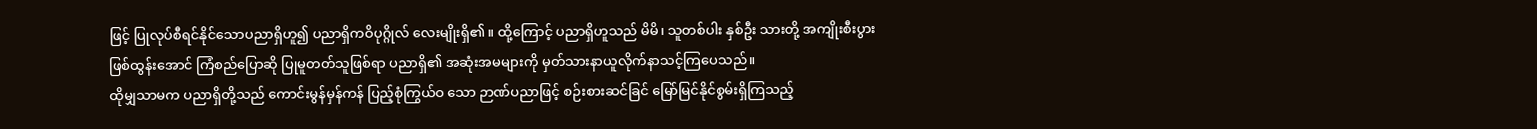ဖြင့် ပြုလုပ်စီရင်နိုင်သောပညာရှိဟူ၍ ပညာရှိကဝိပုဂ္ဂိုလ် လေးမျိုးရှိ၏။ ထို့ကြောင့် ပညာရှိဟူသည် မိမိ၊ သူတစ်ပါး နှစ်ဦး သားတို့ အကျိုးစီးပွားဖြစ်ထွန်းအောင် ကြံစည်ပြောဆို ပြုမူတတ်သူဖြစ်ရာ ပညာရှိ၏ အဆုံးအမများကို မှတ်သားနာယူလိုက်နာသင့်ကြပေသည်။
ထိုမျှသာမက ပညာရှိတို့သည် ကောင်းမွန်မှန်ကန် ပြည့်စုံကြွယ်ဝ သော ဉာဏ်ပညာဖြင့် စဉ်းစားဆင်ခြင် မြော်မြင်နိုင်စွမ်းရှိကြသည့်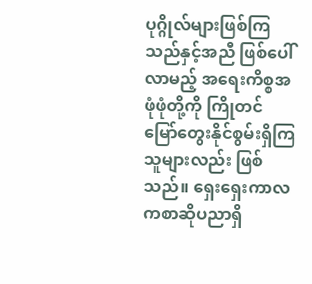ပုဂ္ဂိုလ်များဖြစ်ကြသည်နှင့်အညီ ဖြစ်ပေါ်လာမည့် အရေးကိစ္စအဖုံဖုံတို့ကို ကြိုတင်မြော်တွေးနိုင်စွမ်းရှိကြသူများလည်း ဖြစ်သည်။ ရှေးရှေးကာလကစာဆိုပညာရှိ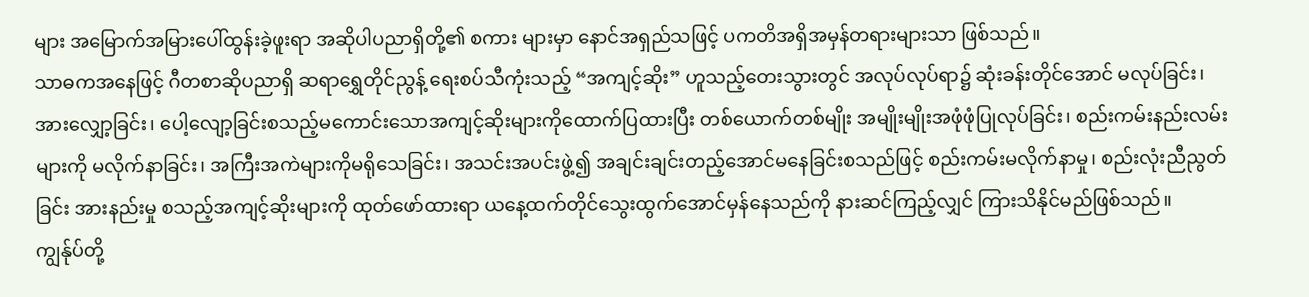များ အမြောက်အမြားပေါ်ထွန်းခဲ့ဖူးရာ အဆိုပါပညာရှိတို့၏ စကား များမှာ နောင်အရှည်သဖြင့် ပကတိအရှိအမှန်တရားများသာ ဖြစ်သည်။
သာဓကအနေဖြင့် ဂီတစာဆိုပညာရှိ ဆရာရွှေတိုင်ညွန့် ရေးစပ်သီကုံးသည့် “အကျင့်ဆိုး” ဟူသည့်တေးသွားတွင် အလုပ်လုပ်ရာ၌ ဆုံးခန်းတိုင်အောင် မလုပ်ခြင်း၊ အားလျှော့ခြင်း၊ ပေါ့လျော့ခြင်းစသည့်မကောင်းသောအကျင့်ဆိုးများကိုထောက်ပြထားပြီး တစ်ယောက်တစ်မျိုး အမျိုးမျိုးအဖုံဖုံပြုလုပ်ခြင်း၊ စည်းကမ်းနည်းလမ်းများကို မလိုက်နာခြင်း၊ အကြီးအကဲများကိုမရိုသေခြင်း၊ အသင်းအပင်းဖွဲ့၍ အချင်းချင်းတည့်အောင်မနေခြင်းစသည်ဖြင့် စည်းကမ်းမလိုက်နာမှု၊ စည်းလုံးညီညွတ်ခြင်း အားနည်းမှု စသည့်အကျင့်ဆိုးများကို ထုတ်ဖော်ထားရာ ယနေ့ထက်တိုင်သွေးထွက်အောင်မှန်နေသည်ကို နားဆင်ကြည့်လျှင် ကြားသိနိုင်မည်ဖြစ်သည်။
ကျွန်ုပ်တို့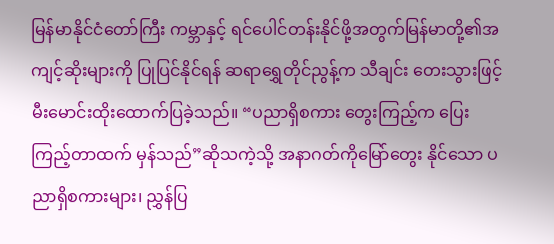မြန်မာနိုင်ငံတော်ကြီး ကမ္ဘာနှင့် ရင်ပေါင်တန်းနိုင်ဖို့အတွက်မြန်မာတို့၏အကျင့်ဆိုးများကို ပြုပြင်နိုင်ရန် ဆရာရွှေတိုင်ညွန့်က သီချင်း တေးသွားဖြင့် မီးမောင်းထိုးထောက်ပြခဲ့သည်။ “ပညာရှိစကား တွေးကြည့်က ပြေးကြည့်တာထက် မှန်သည်”ဆိုသကဲ့သို့ အနာဂတ်ကိုမြော်တွေး နိုင်သော ပညာရှိစကားများ၊ ညွှန်ပြ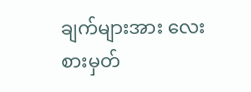ချက်များအား လေးစားမှတ်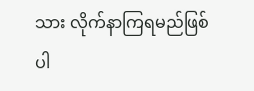သား လိုက်နာကြရမည်ဖြစ်ပါ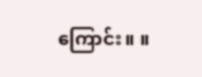ကြောင်း။ ။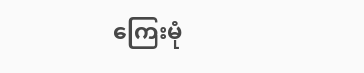ကြေးမုံ